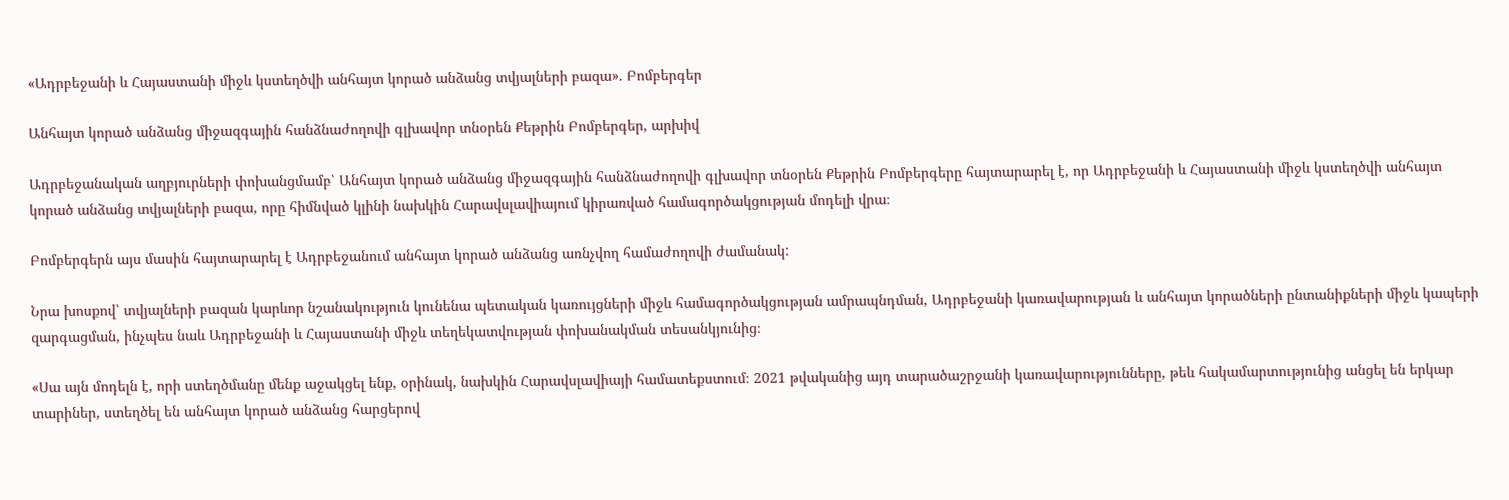«Ադրբեջանի և Հայաստանի միջև կստեղծվի անհայտ կորած անձանց տվյալների բազա». Բոմբերգեր

Անհայտ կորած անձանց միջազգային հանձնաժողովի գլխավոր տնօրեն Քեթրին Բոմբերգեր, արխիվ

Ադրբեջանական աղբյուրների փոխանցմամբ՝ Անհայտ կորած անձանց միջազգային հանձնաժողովի գլխավոր տնօրեն Քեթրին Բոմբերգերը հայտարարել է, որ Ադրբեջանի և Հայաստանի միջև կստեղծվի անհայտ կորած անձանց տվյալների բազա, որը հիմնված կլինի նախկին Հարավսլավիայում կիրառված համագործակցության մոդելի վրա։

Բոմբերգերն այս մասին հայտարարել է Ադրբեջանում անհայտ կորած անձանց առնչվող համաժողովի ժամանակ:

Նրա խոսքով՝ տվյալների բազան կարևոր նշանակություն կունենա պետական կառույցների միջև համագործակցության ամրապնդման, Ադրբեջանի կառավարության և անհայտ կորածների ընտանիքների միջև կապերի զարգացման, ինչպես նաև Ադրբեջանի և Հայաստանի միջև տեղեկատվության փոխանակման տեսանկյունից։

«Սա այն մոդելն է, որի ստեղծմանը մենք աջակցել ենք, օրինակ, նախկին Հարավսլավիայի համատեքստում։ 2021 թվականից այդ տարածաշրջանի կառավարությունները, թեև հակամարտությունից անցել են երկար տարիներ, ստեղծել են անհայտ կորած անձանց հարցերով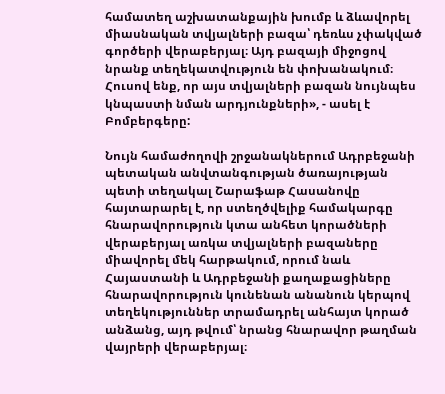համատեղ աշխատանքային խումբ և ձևավորել միասնական տվյալների բազա՝ դեռևս չփակված գործերի վերաբերյալ։ Այդ բազայի միջոցով նրանք տեղեկատվություն են փոխանակում։ Հուսով ենք, որ այս տվյալների բազան նույնպես կնպաստի նման արդյունքների», - ասել է Բոմբերգերը:

Նույն համաժողովի շրջանակներում Ադրբեջանի պետական անվտանգության ծառայության պետի տեղակալ Շարաֆաթ Հասանովը հայտարարել է, որ ստեղծվելիք համակարգը հնարավորություն կտա անհետ կորածների վերաբերյալ առկա տվյալների բազաները միավորել մեկ հարթակում, որում նաև Հայաստանի և Ադրբեջանի քաղաքացիները հնարավորություն կունենան անանուն կերպով տեղեկություններ տրամադրել անհայտ կորած անձանց, այդ թվում՝ նրանց հնարավոր թաղման վայրերի վերաբերյալ։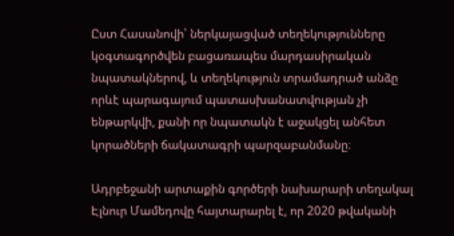Ըստ Հասանովի՝ ներկայացված տեղեկությունները կօգտագործվեն բացառապես մարդասիրական նպատակներով, և տեղեկություն տրամադրած անձը որևէ պարագայում պատասխանատվության չի ենթարկվի, քանի որ նպատակն է աջակցել անհետ կորածների ճակատագրի պարզաբանմանը։

Ադրբեջանի արտաքին գործերի նախարարի տեղակալ Էլնուր Մամեդովը հայտարարել է, որ 2020 թվականի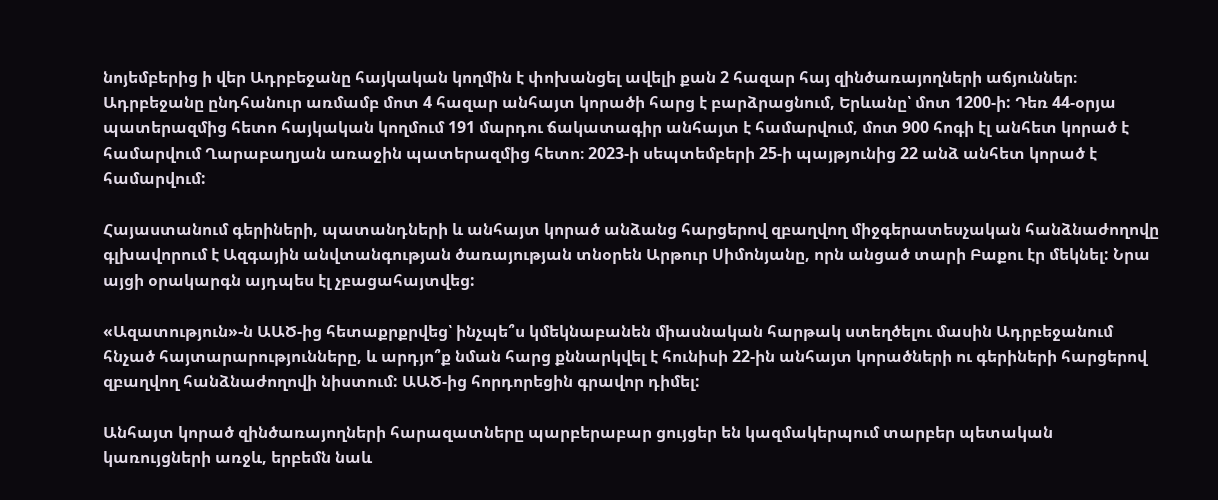նոյեմբերից ի վեր Ադրբեջանը հայկական կողմին է փոխանցել ավելի քան 2 հազար հայ զինծառայողների աճյուններ։ Ադրբեջանը ընդհանուր առմամբ մոտ 4 հազար անհայտ կորածի հարց է բարձրացնում, Երևանը՝ մոտ 1200-ի: Դեռ 44-օրյա պատերազմից հետո հայկական կողմում 191 մարդու ճակատագիր անհայտ է համարվում, մոտ 900 հոգի էլ անհետ կորած է համարվում Ղարաբաղյան առաջին պատերազմից հետո։ 2023-ի սեպտեմբերի 25-ի պայթյունից 22 անձ անհետ կորած է համարվում:

Հայաստանում գերիների, պատանդների և անհայտ կորած անձանց հարցերով զբաղվող միջգերատեսչական հանձնաժողովը գլխավորում է Ազգային անվտանգության ծառայության տնօրեն Արթուր Սիմոնյանը, որն անցած տարի Բաքու էր մեկնել: Նրա այցի օրակարգն այդպես էլ չբացահայտվեց:

«Ազատություն»-ն ԱԱԾ-ից հետաքրքրվեց՝ ինչպե՞ս կմեկնաբանեն միասնական հարթակ ստեղծելու մասին Ադրբեջանում հնչած հայտարարությունները, և արդյո՞ք նման հարց քննարկվել է հունիսի 22-ին անհայտ կորածների ու գերիների հարցերով զբաղվող հանձնաժողովի նիստում: ԱԱԾ-ից հորդորեցին գրավոր դիմել:

Անհայտ կորած զինծառայողների հարազատները պարբերաբար ցույցեր են կազմակերպում տարբեր պետական կառույցների առջև, երբեմն նաև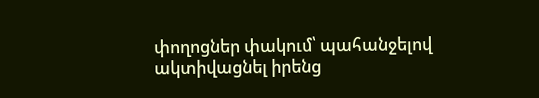փողոցներ փակում՝ պահանջելով ակտիվացնել իրենց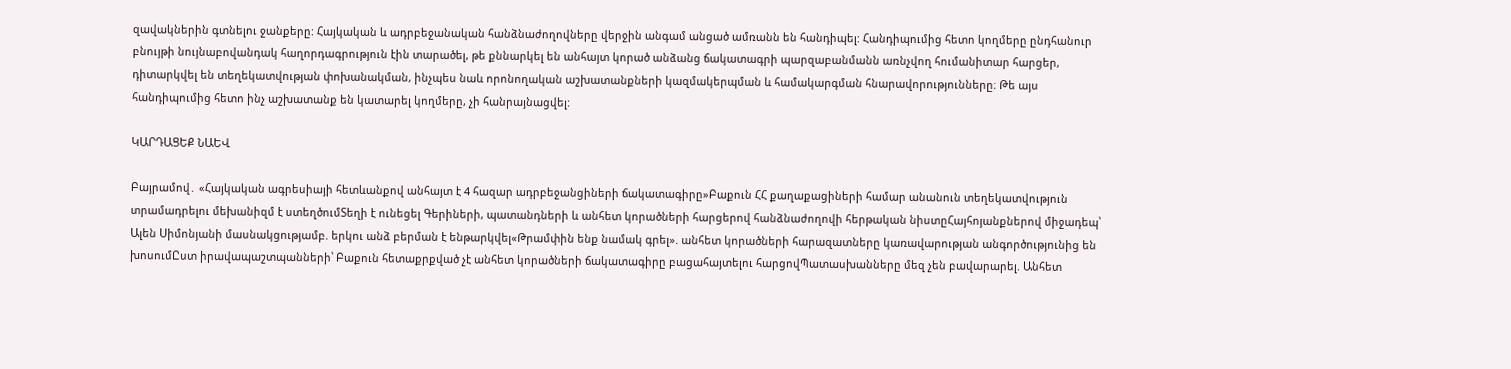զավակներին գտնելու ջանքերը: Հայկական և ադրբեջանական հանձնաժողովները վերջին անգամ անցած ամռանն են հանդիպել: Հանդիպումից հետո կողմերը ընդհանուր բնույթի նույնաբովանդակ հաղորդագրություն էին տարածել, թե քննարկել են անհայտ կորած անձանց ճակատագրի պարզաբանմանն առնչվող հումանիտար հարցեր, դիտարկվել են տեղեկատվության փոխանակման, ինչպես նաև որոնողական աշխատանքների կազմակերպման և համակարգման հնարավորությունները։ Թե այս հանդիպումից հետո ինչ աշխատանք են կատարել կողմերը, չի հանրայնացվել:

ԿԱՐԴԱՑԵՔ ՆԱԵՎ

Բայրամով․ «Հայկական ագրեսիայի հետևանքով անհայտ է 4 հազար ադրբեջանցիների ճակատագիրը»Բաքուն ՀՀ քաղաքացիների համար անանուն տեղեկատվություն տրամադրելու մեխանիզմ է ստեղծումՏեղի է ունեցել Գերիների, պատանդների և անհետ կորածների հարցերով հանձնաժողովի հերթական նիստըՀայհոյանքներով միջադեպ՝ Ալեն Սիմոնյանի մասնակցությամբ. երկու անձ բերման է ենթարկվել«Թրամփին ենք նամակ գրել». անհետ կորածների հարազատները կառավարության անգործությունից են խոսումԸստ իրավապաշտպանների՝ Բաքուն հետաքրքված չէ անհետ կորածների ճակատագիրը բացահայտելու հարցովՊատասխանները մեզ չեն բավարարել. Անհետ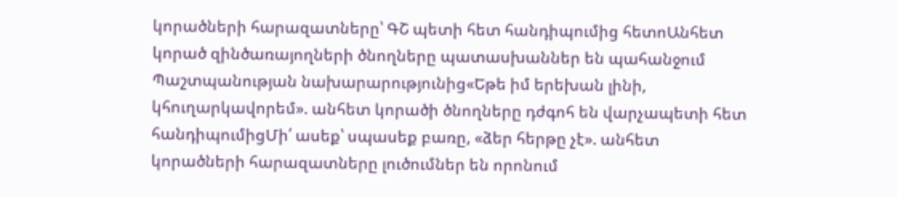կորածների հարազատները՝ ԳՇ պետի հետ հանդիպումից հետոԱնհետ կորած զինծառայողների ծնողները պատասխաններ են պահանջում Պաշտպանության նախարարությունից«Եթե իմ երեխան լինի, կհուղարկավորեմ». անհետ կորածի ծնողները դժգոհ են վարչապետի հետ հանդիպումիցՄի՛ ասեք՝ սպասեք բառը, «ձեր հերթը չէ». անհետ կորածների հարազատները լուծումներ են որոնում